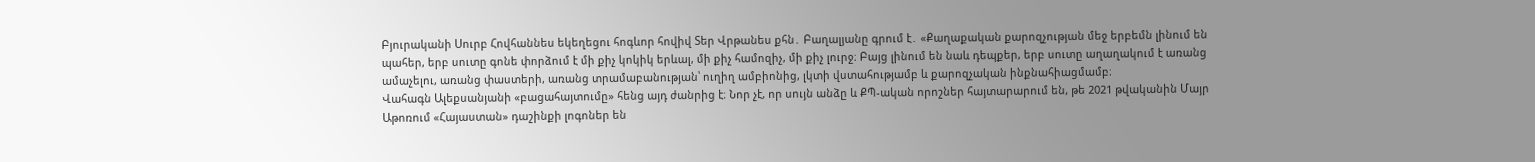Բյուրականի Սուրբ Հովհաննես եկեղեցու հոգևոր հովիվ Տեր Վրթանես քհն․ Բաղալյանը գրում է․ «Քաղաքական քարոզչության մեջ երբեմն լինում են պահեր, երբ սուտը գոնե փորձում է մի քիչ կոկիկ երևալ, մի քիչ համոզիչ, մի քիչ լուրջ։ Բայց լինում են նաև դեպքեր, երբ սուտը աղաղակում է առանց ամաչելու, առանց փաստերի, առանց տրամաբանության՝ ուղիղ ամբիոնից, լկտի վստահությամբ և քարոզչական ինքնահիացմամբ։
Վահագն Ալեքսանյանի «բացահայտումը» հենց այդ ժանրից է։ Նոր չէ, որ սույն անձը և ՔՊ-ական որոշներ հայտարարում են, թե 2021 թվականին Մայր Աթոռում «Հայաստան» դաշինքի լոգոներ են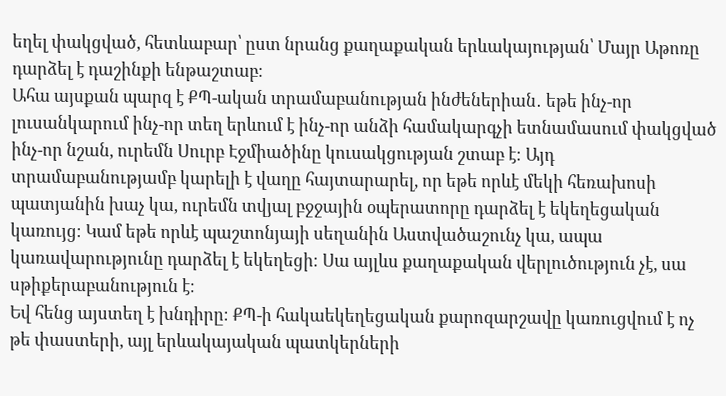եղել փակցված, հետևաբար՝ ըստ նրանց քաղաքական երևակայության՝ Մայր Աթոռը դարձել է դաշինքի ենթաշտաբ։
Ահա այսքան պարզ է ՔՊ-ական տրամաբանության ինժեներիան․ եթե ինչ-որ լուսանկարում ինչ-որ տեղ երևում է ինչ-որ անձի համակարգչի ետնամասում փակցված ինչ-որ նշան, ուրեմն Սուրբ Էջմիածինը կուսակցության շտաբ է։ Այդ տրամաբանությամբ կարելի է վաղը հայտարարել, որ եթե որևէ մեկի հեռախոսի պատյանին խաչ կա, ուրեմն տվյալ բջջային օպերատորը դարձել է եկեղեցական կառույց։ Կամ եթե որևէ պաշտոնյայի սեղանին Աստվածաշունչ կա, ապա կառավարությունը դարձել է եկեղեցի։ Սա այլևս քաղաքական վերլուծություն չէ, սա սթիքերաբանություն է։
Եվ հենց այստեղ է խնդիրը։ ՔՊ-ի հակաեկեղեցական քարոզարշավը կառուցվում է ոչ թե փաստերի, այլ երևակայական պատկերների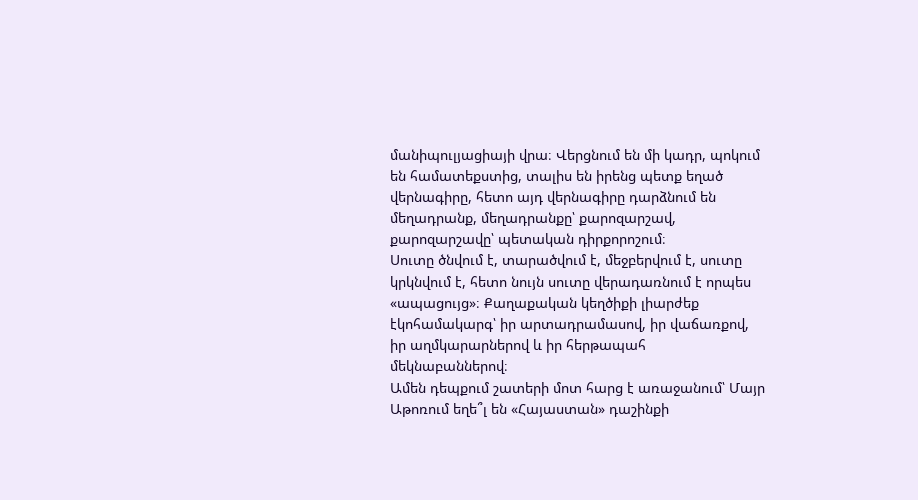մանիպուլյացիայի վրա։ Վերցնում են մի կադր, պոկում են համատեքստից, տալիս են իրենց պետք եղած վերնագիրը, հետո այդ վերնագիրը դարձնում են մեղադրանք, մեղադրանքը՝ քարոզարշավ, քարոզարշավը՝ պետական դիրքորոշում։
Սուտը ծնվում է, տարածվում է, մեջբերվում է, սուտը կրկնվում է, հետո նույն սուտը վերադառնում է որպես «ապացույց»։ Քաղաքական կեղծիքի լիարժեք էկոհամակարգ՝ իր արտադրամասով, իր վաճառքով, իր աղմկարարներով և իր հերթապահ մեկնաբաններով։
Ամեն դեպքում շատերի մոտ հարց է առաջանում՝ Մայր Աթոռում եղե՞լ են «Հայաստան» դաշինքի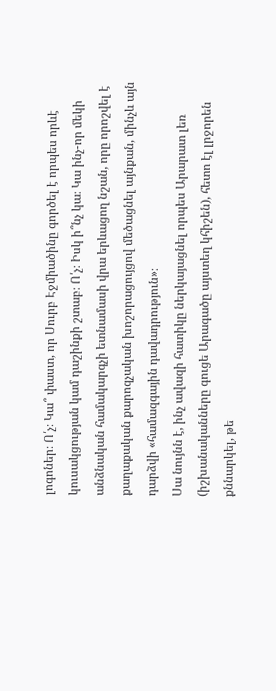լոգոներ։ Ո՛չ։ Կա՞ փաստ, որ Սուրբ Էջմիածինը գործել է որպես որևէ կուսակցության կամ դաշինքի շտաբ։ Ո՛չ։ Իսկ ի՞նչ կա։ Կա ինչ-որ մեկի անձնական համակարգչի ետնամասի վրա երևացող նշան, որը որոշվել է քաղաքական քարոզչական խոշորացույցով մեծացնել այնքան, մինչև այն դարձվի «համազգային դավադրություն»։
Սա նույնն է, ինչ ավազի հատիկը ներկայացնել որպես Արարատ լեռ (իշխանականները գուցե Արագածը այստեղ կհիշեն), հետո էլ լրջորեն քննարկել, թե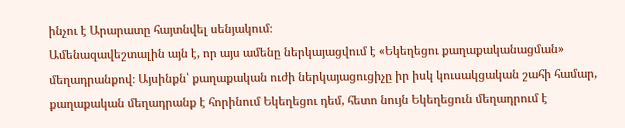ինչու է Արարատը հայտնվել սենյակում։
Ամենազավեշտալին այն է, որ այս ամենը ներկայացվում է «Եկեղեցու քաղաքականացման» մեղադրանքով։ Այսինքն՝ քաղաքական ուժի ներկայացուցիչը իր իսկ կուսակցական շահի համար, քաղաքական մեղադրանք է հորինում Եկեղեցու դեմ, հետո նույն Եկեղեցուն մեղադրում է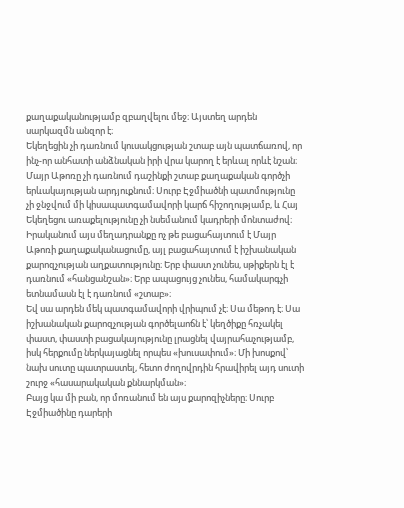քաղաքականությամբ զբաղվելու մեջ։ Այստեղ արդեն սարկազմն անզոր է։
Եկեղեցին չի դառնում կուսակցության շտաբ այն պատճառով, որ ինչ-որ անհատի անձնական իրի վրա կարող է երևալ որևէ նշան։ Մայր Աթոռը չի դառնում դաշինքի շտաբ քաղաքական գործչի երևակայության արդյուքնում։ Սուրբ Էջմիածնի պատմությունը չի ջնջվում մի կիսապատգամավորի կարճ հիշողությամբ, և Հայ Եկեղեցու առաքելությունը չի նսեմանում կադրերի մոնտաժով։
Իրականում այս մեղադրանքը ոչ թե բացահայտում է Մայր Աթոռի քաղաքականացումը, այլ բացահայտում է իշխանական քարոզչության աղքատությունը։ Երբ փաստ չունես, սթիքերն էլ է դառնում «հանցանշան»։ Երբ ապացույց չունես, համակարգչի ետնամասն էլ է դառնում «շտաբ»։
Եվ սա արդեն մեկ պատգամավորի վրիպում չէ։ Սա մեթոդ է։ Սա իշխանական քարոզչության գործելաոճն է՝ կեղծիքը հռչակել փաստ, փաստի բացակայությունը լրացնել վայրահաչությամբ, իսկ հերքումը ներկայացնել որպես «խուսափում»։ Մի խոսքով՝ նախ սուտը պատրաստել, հետո ժողովրդին հրավիրել այդ սուտի շուրջ «հասարակական քննարկման»։
Բայց կա մի բան, որ մոռանում են այս քարոզիչները։ Սուրբ Էջմիածինը դարերի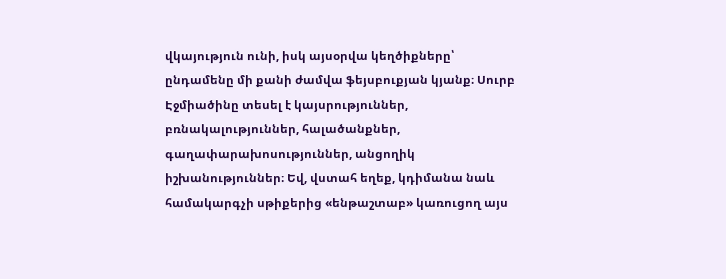վկայություն ունի, իսկ այսօրվա կեղծիքները՝ ընդամենը մի քանի ժամվա ֆեյսբուքյան կյանք։ Սուրբ Էջմիածինը տեսել է կայսրություններ, բռնակալություններ, հալածանքներ, գաղափարախոսություններ, անցողիկ իշխանություններ։ Եվ, վստահ եղեք, կդիմանա նաև համակարգչի սթիքերից «ենթաշտաբ» կառուցող այս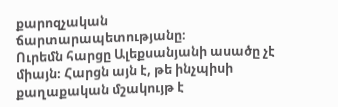քարոզչական ճարտարապետությանը։
Ուրեմն հարցը Ալեքսանյանի ասածը չէ միայն։ Հարցն այն է, թե ինչպիսի քաղաքական մշակույթ է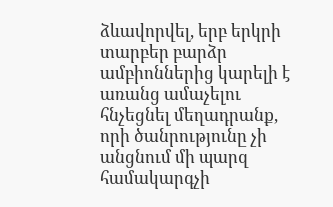ձևավորվել, երբ երկրի տարբեր բարձր ամբիոններից կարելի է առանց ամաչելու հնչեցնել մեղադրանք, որի ծանրությունը չի անցնում մի պարզ համակարգչի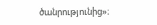ծանրությունից»։